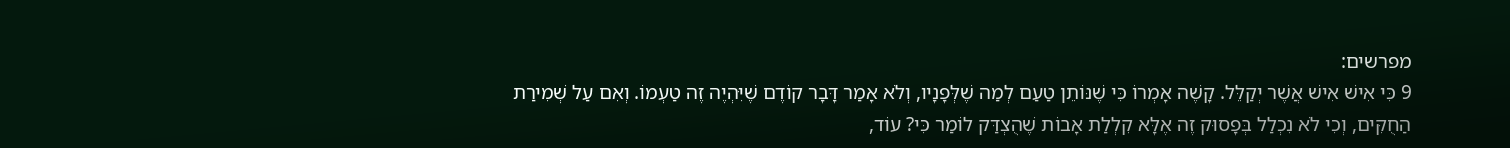מפרשים:
9 כִּי אִישׁ אִישׁ אֲשֶׁר יְקַלֵּל. קָשֶׁה אָמְרוֹ כִּי שֶׁנּוֹתֵן טַעַם לְמַה שֶׁלְּפָנָיו, וְלֹא אָמַר דָּבָר קוֹדֶם שֶׁיִּהְיֶה זֶה טַעְמוֹ. וְאִם עַל שְׁמִירַת הַחֻקִּים, וְכִי לֹא נִכְלַל בְּפָסוּק זֶה אֶלָּא קִלְלַת אָבוֹת שֶׁהֻצְדַּק לוֹמַר כִּי? עוֹד,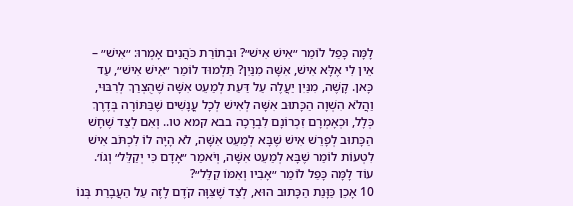לָמָּה כָּפַל לוֹמַר ״אִישׁ אִישׁ״? וּבְתוֹרַת כֹּהֲנִים אָמְרוּ: ״אִישׁ״ – אֵין לִי אֶלָּא אִישׁ, אִשָּׁה מִנַּיִן? תַּלְמוּד לוֹמַר ״אִישׁ אִישׁ״, עַד כָּאן. קָשֶׁה, מִנַּיִן יַעֲלֶה עַל דַּעַת לְמַעֵט אִשָּׁה שֶׁהֻצְרַךְ לְרִבּוּי, וַהֲלֹא הִשְׁוָה הַכָּתוּב אִשָּׁה לְאִישׁ לְכָל עֳנָשִׁים שֶׁבַּתּוֹרָה בְּדֶרֶךְ כְּלָל, וּכְאָמְרָם זִכְרוֹנָם לִבְרָכָה בבא קמא טו.. וְאִם לְצַד שֶׁחָשׁ הַכָּתוּב לְפָרֵשׁ אִישׁ שֶׁבָּא לְמַעֵט אִשָּׁה, לֹא הָיָה לוֹ לִכְתֹּב אִישׁ לִטְעוֹת לוֹמַר שֶׁבָּא לְמַעֵט אִשָּׁה, וְיֹאמַר ״אָדָם כִּי יְקַלֵּל״ וְגוֹ׳. עוֹד לָמָּה כָּפַל לוֹמַר ״אָבִיו וְאִמּוֹ קִלֵּל״?
10 אָכֵן כַּוָּנַת הַכָּתוּב הוּא, לְצַד שֶׁצִּוָּה קֹדֶם לָזֶה עַל הַעֲבָרַת בְּנוֹ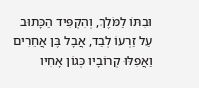וּבִתּוֹ לַמֹּלֶךְ, וְהִקְפִּיד הַכָּתוּב עַל זַרְעוֹ לְבַד, אֲבָל בֶּן אֲחֵרִים וַאֲפִלּוּ קְרוֹבָיו כְּגוֹן אָחִיו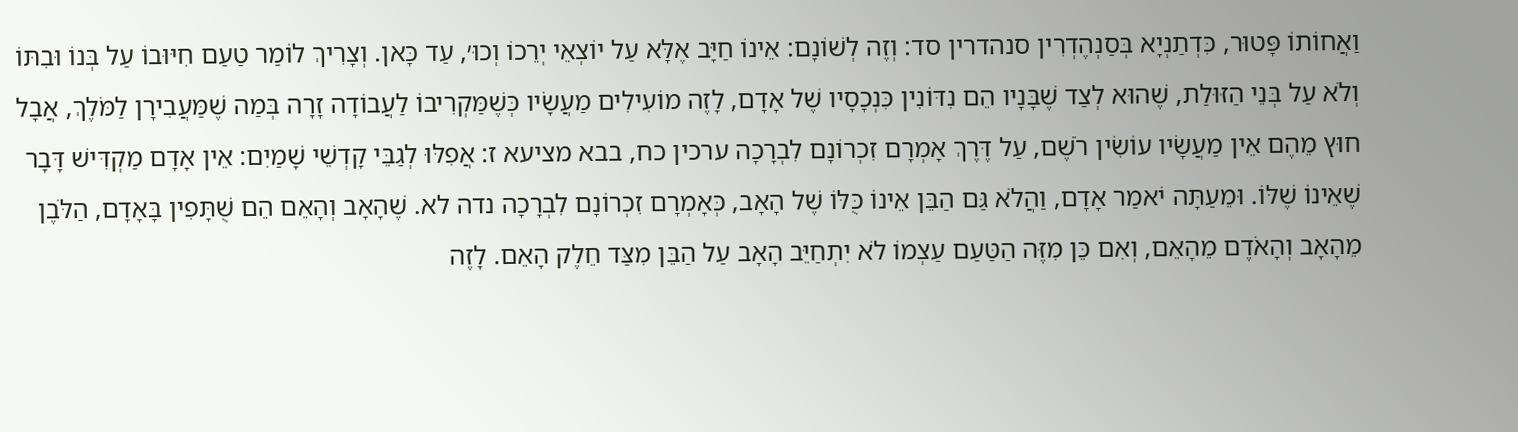וַאֲחוֹתוֹ פָּטוּר, כִּדְתַנְיָא בְּסַנְהֶדְרִין סנהדרין סד: וְזֶה לְשׁוֹנָם: אֵינוֹ חַיָּב אֶלָּא עַל יוֹצְאֵי יְרֵכוֹ וְכוּ׳, עַד כָּאן. וְצָרִיךְ לוֹמַר טַעַם חִיּוּבוֹ עַל בְּנוֹ וּבִתּוֹ וְלֹא עַל בְּנֵי הַזּוּלַת, שֶׁהוּא לְצַד שֶׁבָּנָיו הֵם נִדּוֹנִין כִּנְכָסָיו שֶׁל אָדָם, לָזֶה מוֹעִילִים מַעֲשָׂיו כְּשֶׁמַּקְרִיבוֹ לַעֲבוֹדָה זָרָה בְּמַה שֶׁמַּעֲבִירָן לַמֹּלֶךְ, אֲבָל חוּץ מֵהֶם אֵין מַעֲשָׂיו עוֹשִׂין רֹשֶׁם, עַל דֶּרֶךְ אָמְרָם זִכְרוֹנָם לִבְרָכָה ערכין כח, בבא מציעא ז: אֲפִלּוּ לְגַבֵּי קָדְשֵׁי שָׁמַיִם: אֵין אָדָם מַקְדִּישׁ דָּבָר שֶׁאֵינוֹ שֶׁלּוֹ. וּמֵעַתָּה יֹאמַר אָדָם, וַהֲלֹא גַּם הַבֵּן אֵינוֹ כֻּלּוֹ שֶׁל הָאָב, כְּאָמְרָם זִכְרוֹנָם לִבְרָכָה נדה לא. שֶׁהָאָב וְהָאֵם הֵם שֻׁתָּפִין בָּאָדָם, הַלֹּבֶן מֵהָאָב וְהָאֹדֶם מֵהָאֵם, וְאִם כֵּן מִזֶּה הַטַּעַם עַצְמוֹ לֹא יִתְחַיֵּב הָאָב עַל הַבֵּן מִצַּד חֵלֶק הָאֵם. לָזֶה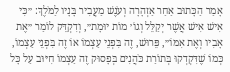אָמַר הַכָּתוּב אַחַר אַזְהָרָה וְעֹנֶשׁ מַעֲבִיר בָּנָיו לַמֹּלֶךְ: ״כִּי אִישׁ אִישׁ אֲשֶׁר יְקַלֵּל וְגוֹ׳ מוֹת יוּמָת״, וְדִקְדֵּק לוֹמַר ״אֶת אָבִיו וְאֶת אִמּוֹ״, פֵּרוּשׁ, זֶה בִּפְנֵי עַצְמוֹ אוֹ זֶה בִּפְנֵי עַצְמוֹ, כְּמוֹ שֶׁדִּקְדְקוּ בְּתוֹרַת כֹּהֲנִים בְּפָסוּק זֶה עַצְמוֹ חִיּוּב עַל כָּל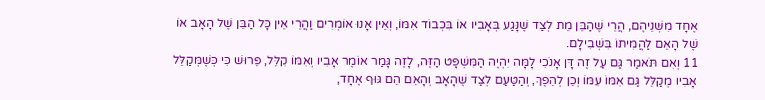אֶחָד מִשְּׁנֵיהֶם, הֲרֵי שֶׁהַבֵּן מֵת לְצַד שֶׁנָּגַע בְּאָבִיו אוֹ בִּכְבוֹד אִמּוֹ, וְאֵין אָנוּ אוֹמְרִים וַהֲרֵי אֵין כָּל הַבֵּן שֶׁל הָאָב אוֹ שֶׁל הָאֵם לַהֲמִיתוֹ בִּשְׁבִילָם.
11 וְאִם תֹּאמַר גַּם עַל זֶה דָּן אָנֹכִי לָמָּה יִהְיֶה הַמִּשְׁפָּט הַזֶּה, לָזֶה גָּמַר אוֹמֶר אָבִיו וְאִמּוֹ קִלֵּל, פֵּרוּשׁ כִּי כְּשֶׁמְּקַלֵּל אָבִיו מְקַלֵּל גַּם אִמּוֹ עִמּוֹ וְכֵן לְהֵפֶךְ, וְהַטַּעַם לְצַד שֶׁהָאָב וְהָאֵם הֵם גּוּף אֶחָד,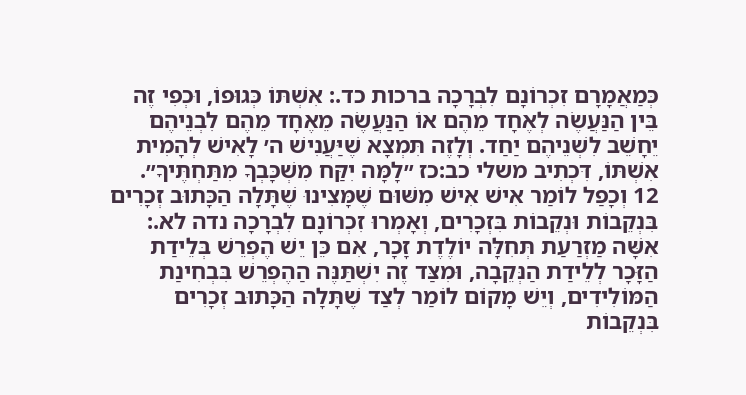כְּמַאֲמָרָם זִכְרוֹנָם לִבְרָכָה ברכות כד.: אִשְׁתּוֹ כְּגוּפוֹ, וּכְפִי זֶה בֵּין הַנַּעֲשֶׂה לְאֶחָד מֵהֶם אוֹ הַנַּעֲשֶׂה מֵאֶחָד מֵהֶם לִבְנֵיהֶם יֵחָשֵׁב לִשְׁנֵיהֶם יַחַד. וְלָזֶה תִּמְצָא שֶׁיַּעֲנִישׁ ה׳ לָאִישׁ לְהָמִית אִשְׁתּוֹ, דִּכְתִיב משלי כב:כז ״לָמָּה יִקַּח מִשְׁכָּבְךָ מִתַּחְתֶּיךָ״.
12 וְכָפַל לוֹמַר אִישׁ אִישׁ מִשּׁוּם שֶׁמָּצִינוּ שֶׁתָּלָה הַכָּתוּב זְכָרִים בִּנְקֵבוֹת וּנְקֵבוֹת בִּזְכָרִים, וְאָמְרוּ זִכְרוֹנָם לִבְרָכָה נדה לא.: אִשָּׁה מַזְרַעַת תְּחִלָּה יוֹלֶדֶת זָכָר, אִם כֵּן יֵשׁ הֶפְרֵשׁ בְּלֵידַת הַזָּכָר לְלֵידַת הַנְּקֵבָה, וּמִצַּד זֶה יִשְׁתַּנֶּה הַהֶפְרֵשׁ בִּבְחִינַת הַמּוֹלִידִים, וְיֵשׁ מָקוֹם לוֹמַר לְצַד שֶׁתָּלָה הַכָּתוּב זְכָרִים בִּנְקֵבוֹת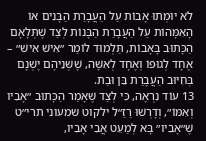לֹא יוּמְתוּ אָבוֹת עַל הַעֲבָרַת הַבָּנִים אוֹ הָאִמָּהוֹת עַל הַעֲבָרַת הַבָּנוֹת לְצַד שֶׁתְּלָאָם הַכָּתוּב בָּאָבוֹת, תַּלְמוּד לוֹמַר ״אִישׁ אִישׁ״ – אֶחָד לְגוּפוֹ וְאֶחָד לְאִשָּׁה, שֶׁשְּׁנֵיהֶם יֶשְׁנָם בְּחִיּוּב הַעֲבָרַת בֵּן וּבַת.
13 עוֹד נִרְאֶה, כִּי לְצַד שֶׁאָמַר הַכָּתוּב ״אָבִיו וְאִמּוֹ״, וְדָרְשׁוּ רַזַ״ל ילקוט שמעוני תרי״ט שֶׁ״אָבִיו״ בָּא לְמַעֵט אֲבִי אָבִיו,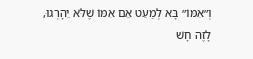וְ״אִמּוֹ״ בָּא לְמַעֵט אֵם אִמּוֹ שֶׁלֹּא יֵהָרְגוּ, לָזֶה חָשׁ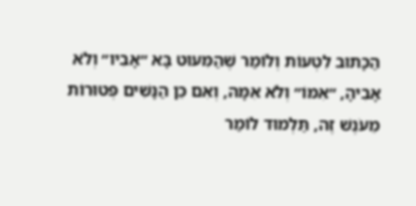הַכָּתוּב לִטְעוֹת וְלוֹמַר שֶׁהַמִּעוּט בָּא ״אָבִיו״ וְלֹא אָבִיהָ, ״אִמּוֹ״ וְלֹא אִמָּהּ, וְאִם כֵּן הַנָּשִׁים פְּטוּרוֹת מֵעֹנֶשׁ זֶה, תַּלְמוּד לוֹמַר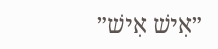״אִישׁ אִישׁ״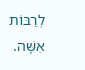לְרַבּוֹת אִשָּׁה.